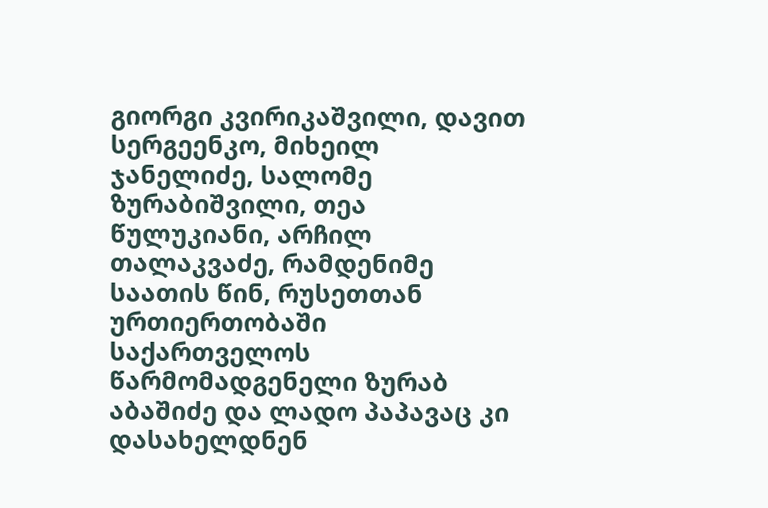გიორგი კვირიკაშვილი, დავით სერგეენკო, მიხეილ ჯანელიძე, სალომე ზურაბიშვილი, თეა წულუკიანი, არჩილ თალაკვაძე, რამდენიმე საათის წინ, რუსეთთან ურთიერთობაში საქართველოს წარმომადგენელი ზურაბ აბაშიძე და ლადო პაპავაც კი დასახელდნენ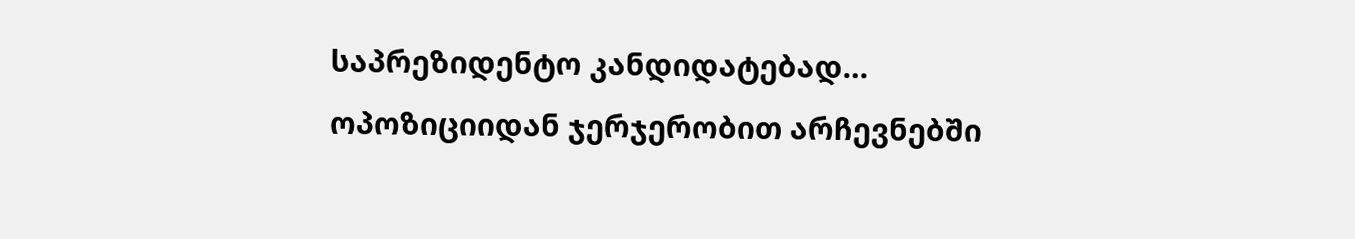საპრეზიდენტო კანდიდატებად…
ოპოზიციიდან ჯერჯერობით არჩევნებში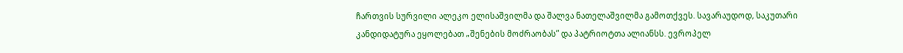ჩართვის სურვილი ალეკო ელისაშვილმა და შალვა ნათელაშვილმა გამოთქვეს. სავარაუდოდ, საკუთარი კანდიდატურა ეყოლებათ „შენების მოძრაობას“ და პატრიოტთა ალიანსს. ევროპელ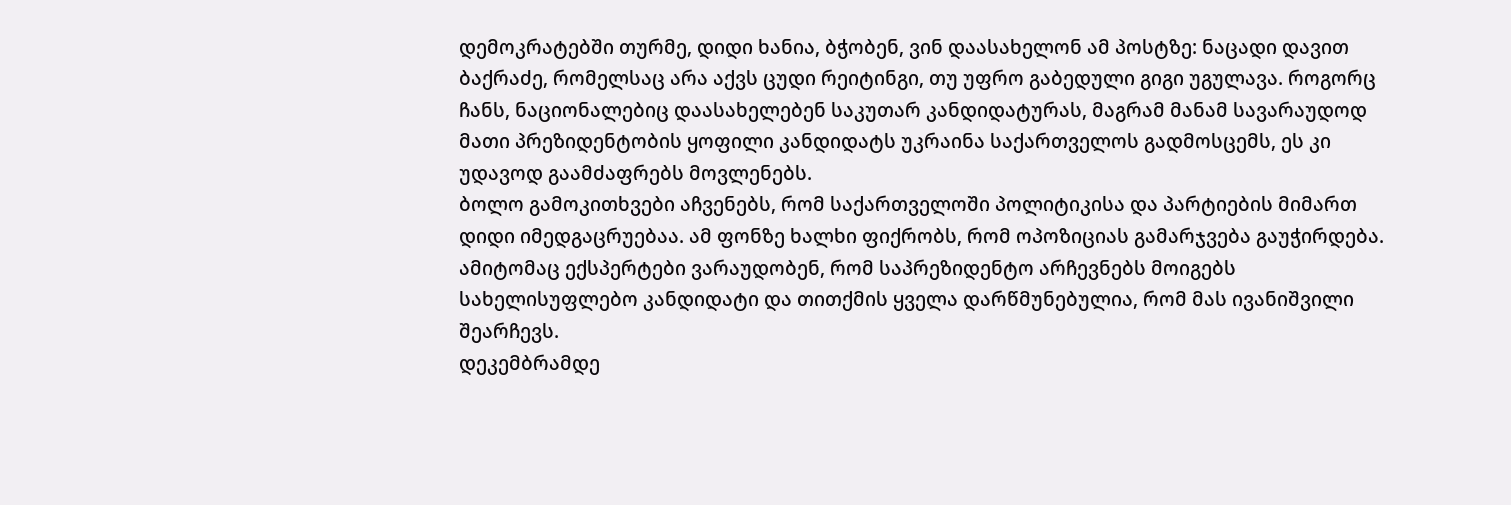დემოკრატებში თურმე, დიდი ხანია, ბჭობენ, ვინ დაასახელონ ამ პოსტზე: ნაცადი დავით ბაქრაძე, რომელსაც არა აქვს ცუდი რეიტინგი, თუ უფრო გაბედული გიგი უგულავა. როგორც ჩანს, ნაციონალებიც დაასახელებენ საკუთარ კანდიდატურას, მაგრამ მანამ სავარაუდოდ მათი პრეზიდენტობის ყოფილი კანდიდატს უკრაინა საქართველოს გადმოსცემს, ეს კი უდავოდ გაამძაფრებს მოვლენებს.
ბოლო გამოკითხვები აჩვენებს, რომ საქართველოში პოლიტიკისა და პარტიების მიმართ დიდი იმედგაცრუებაა. ამ ფონზე ხალხი ფიქრობს, რომ ოპოზიციას გამარჯვება გაუჭირდება. ამიტომაც ექსპერტები ვარაუდობენ, რომ საპრეზიდენტო არჩევნებს მოიგებს სახელისუფლებო კანდიდატი და თითქმის ყველა დარწმუნებულია, რომ მას ივანიშვილი შეარჩევს.
დეკემბრამდე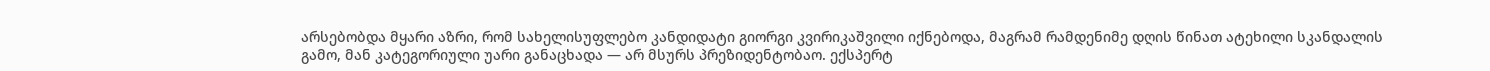არსებობდა მყარი აზრი, რომ სახელისუფლებო კანდიდატი გიორგი კვირიკაშვილი იქნებოდა, მაგრამ რამდენიმე დღის წინათ ატეხილი სკანდალის გამო, მან კატეგორიული უარი განაცხადა — არ მსურს პრეზიდენტობაო. ექსპერტ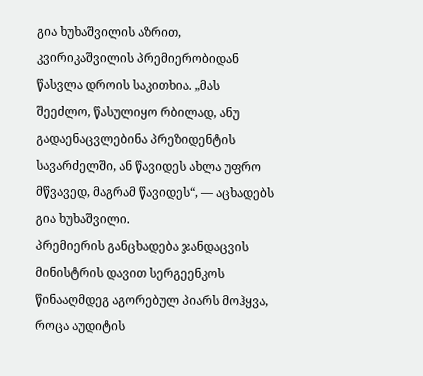გია ხუხაშვილის აზრით, კვირიკაშვილის პრემიერობიდან წასვლა დროის საკითხია. „მას შეეძლო, წასულიყო რბილად, ანუ გადაენაცვლებინა პრეზიდენტის სავარძელში, ან წავიდეს ახლა უფრო მწვავედ, მაგრამ წავიდეს“, — აცხადებს გია ხუხაშვილი.
პრემიერის განცხადება ჯანდაცვის მინისტრის დავით სერგეენკოს წინააღმდეგ აგორებულ პიარს მოჰყვა, როცა აუდიტის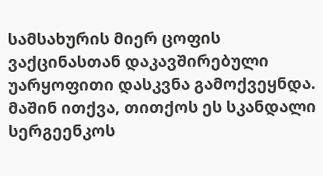სამსახურის მიერ ცოფის ვაქცინასთან დაკავშირებული უარყოფითი დასკვნა გამოქვეყნდა. მაშინ ითქვა, თითქოს ეს სკანდალი სერგეენკოს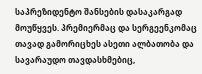საპრეზიდენტო შანსების დასაკარგად მოუწყვეს. პრემიერმაც და სერგეენკომაც თავად გამორიცხეს ასეთი ალბათობა და სავარაუდო თავდასხმებიც,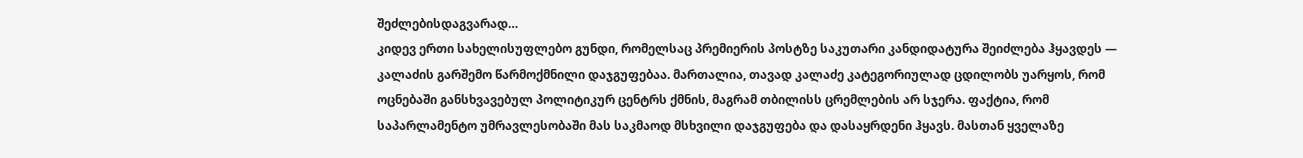შეძლებისდაგვარად…
კიდევ ერთი სახელისუფლებო გუნდი, რომელსაც პრემიერის პოსტზე საკუთარი კანდიდატურა შეიძლება ჰყავდეს — კალაძის გარშემო წარმოქმნილი დაჯგუფებაა. მართალია, თავად კალაძე კატეგორიულად ცდილობს უარყოს, რომ ოცნებაში განსხვავებულ პოლიტიკურ ცენტრს ქმნის, მაგრამ თბილისს ცრემლების არ სჯერა. ფაქტია, რომ საპარლამენტო უმრავლესობაში მას საკმაოდ მსხვილი დაჯგუფება და დასაყრდენი ჰყავს. მასთან ყველაზე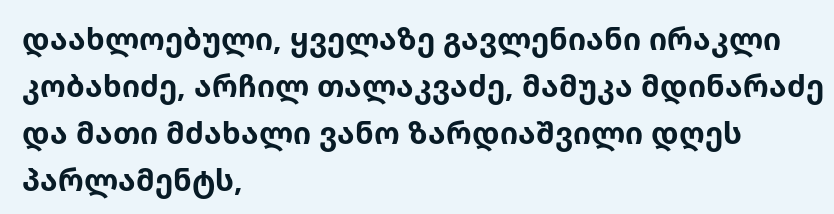დაახლოებული, ყველაზე გავლენიანი ირაკლი კობახიძე, არჩილ თალაკვაძე, მამუკა მდინარაძე და მათი მძახალი ვანო ზარდიაშვილი დღეს პარლამენტს,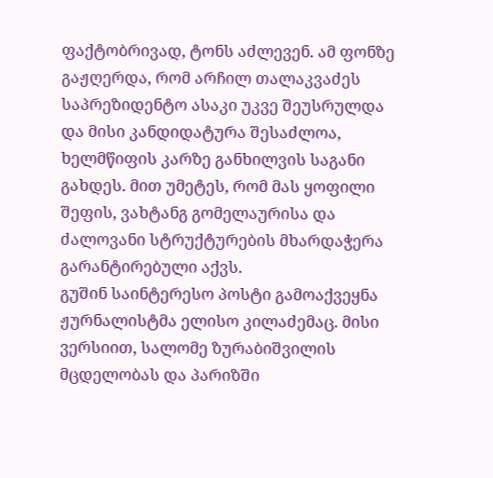ფაქტობრივად, ტონს აძლევენ. ამ ფონზე გაჟღერდა, რომ არჩილ თალაკვაძეს საპრეზიდენტო ასაკი უკვე შეუსრულდა და მისი კანდიდატურა შესაძლოა, ხელმწიფის კარზე განხილვის საგანი გახდეს. მით უმეტეს, რომ მას ყოფილი შეფის, ვახტანგ გომელაურისა და ძალოვანი სტრუქტურების მხარდაჭერა გარანტირებული აქვს.
გუშინ საინტერესო პოსტი გამოაქვეყნა ჟურნალისტმა ელისო კილაძემაც. მისი ვერსიით, სალომე ზურაბიშვილის მცდელობას და პარიზში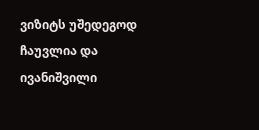ვიზიტს უშედეგოდ ჩაუვლია და ივანიშვილი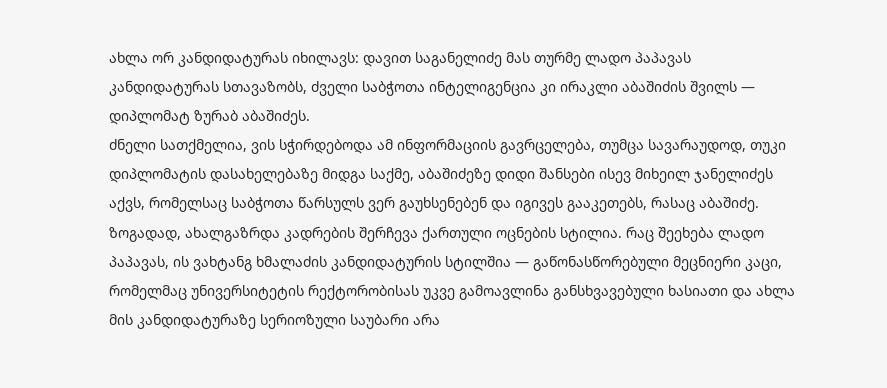ახლა ორ კანდიდატურას იხილავს: დავით საგანელიძე მას თურმე ლადო პაპავას კანდიდატურას სთავაზობს, ძველი საბჭოთა ინტელიგენცია კი ირაკლი აბაშიძის შვილს — დიპლომატ ზურაბ აბაშიძეს.
ძნელი სათქმელია, ვის სჭირდებოდა ამ ინფორმაციის გავრცელება, თუმცა სავარაუდოდ, თუკი დიპლომატის დასახელებაზე მიდგა საქმე, აბაშიძეზე დიდი შანსები ისევ მიხეილ ჯანელიძეს აქვს, რომელსაც საბჭოთა წარსულს ვერ გაუხსენებენ და იგივეს გააკეთებს, რასაც აბაშიძე.
ზოგადად, ახალგაზრდა კადრების შერჩევა ქართული ოცნების სტილია. რაც შეეხება ლადო პაპავას, ის ვახტანგ ხმალაძის კანდიდატურის სტილშია — გაწონასწორებული მეცნიერი კაცი, რომელმაც უნივერსიტეტის რექტორობისას უკვე გამოავლინა განსხვავებული ხასიათი და ახლა მის კანდიდატურაზე სერიოზული საუბარი არა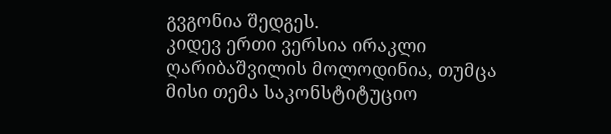გვგონია შედგეს.
კიდევ ერთი ვერსია ირაკლი ღარიბაშვილის მოლოდინია, თუმცა მისი თემა საკონსტიტუციო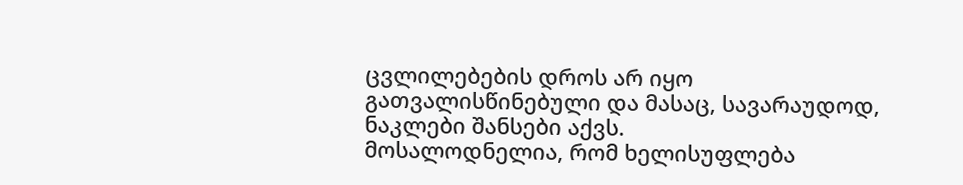ცვლილებების დროს არ იყო გათვალისწინებული და მასაც, სავარაუდოდ, ნაკლები შანსები აქვს.
მოსალოდნელია, რომ ხელისუფლება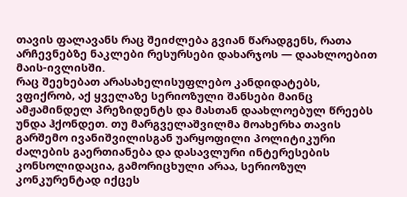თავის ფალავანს რაც შეიძლება გვიან წარადგენს, რათა არჩევნებზე ნაკლები რესურსები დახარჯოს — დაახლოებით მაის-ივლისში.
რაც შეეხებათ არასახელისუფლებო კანდიდატებს, ვფიქრობ, აქ ყველაზე სერიოზული შანსები მაინც ამჟამინდელ პრეზიდენტს და მასთან დაახლოებულ წრეებს უნდა ჰქონდეთ. თუ მარგველაშვილმა მოახერხა თავის გარშემო ივანიშვილისგან უარყოფილი პოლიტიკური ძალების გაერთიანება და დასავლური ინტერესების კონსოლიდაცია, გამორიცხული არაა, სერიოზულ კონკურენტად იქცეს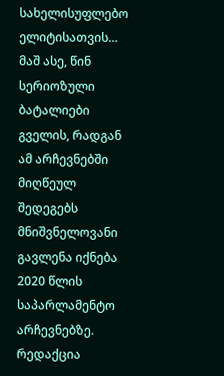სახელისუფლებო ელიტისათვის…
მაშ ასე, წინ სერიოზული ბატალიები გველის, რადგან ამ არჩევნებში მიღწეულ შედეგებს მნიშვნელოვანი გავლენა იქნება 2020 წლის საპარლამენტო არჩევნებზე.
რედაქცია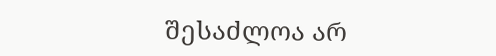შესაძლოა არ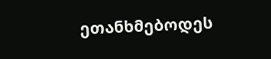ეთანხმებოდეს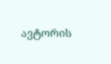ავტორის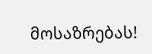მოსაზრებას!